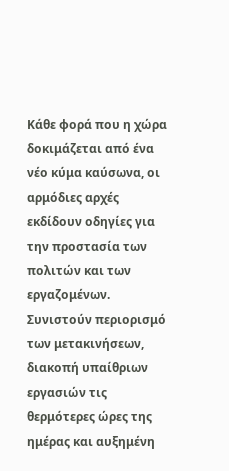Κάθε φορά που η χώρα δοκιμάζεται από ένα νέο κύμα καύσωνα, οι αρμόδιες αρχές εκδίδουν οδηγίες για την προστασία των πολιτών και των εργαζομένων. Συνιστούν περιορισμό των μετακινήσεων, διακοπή υπαίθριων εργασιών τις θερμότερες ώρες της ημέρας και αυξημένη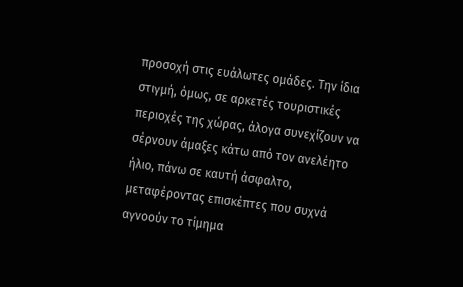προσοχή στις ευάλωτες ομάδες. Την ίδια στιγμή, όμως, σε αρκετές τουριστικές περιοχές της χώρας, άλογα συνεχίζουν να σέρνουν άμαξες κάτω από τον ανελέητο ήλιο, πάνω σε καυτή άσφαλτο, μεταφέροντας επισκέπτες που συχνά αγνοούν το τίμημα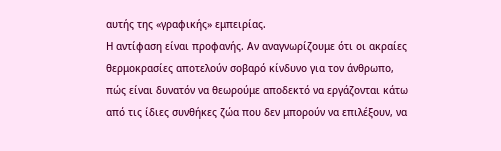αυτής της «γραφικής» εμπειρίας.
Η αντίφαση είναι προφανής. Αν αναγνωρίζουμε ότι οι ακραίες θερμοκρασίες αποτελούν σοβαρό κίνδυνο για τον άνθρωπο, πώς είναι δυνατόν να θεωρούμε αποδεκτό να εργάζονται κάτω από τις ίδιες συνθήκες ζώα που δεν μπορούν να επιλέξουν, να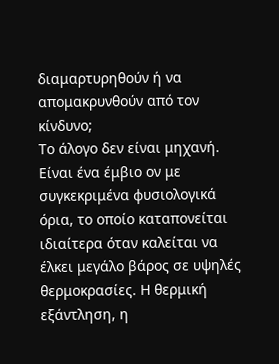διαμαρτυρηθούν ή να απομακρυνθούν από τον κίνδυνο;
Το άλογο δεν είναι μηχανή. Είναι ένα έμβιο ον με συγκεκριμένα φυσιολογικά όρια, το οποίο καταπονείται ιδιαίτερα όταν καλείται να έλκει μεγάλο βάρος σε υψηλές θερμοκρασίες. Η θερμική εξάντληση, η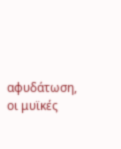αφυδάτωση, οι μυϊκές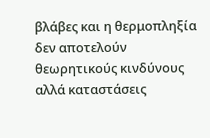βλάβες και η θερμοπληξία δεν αποτελούν θεωρητικούς κινδύνους αλλά καταστάσεις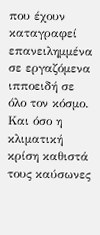που έχουν καταγραφεί επανειλημμένα σε εργαζόμενα ιπποειδή σε όλο τον κόσμο. Και όσο η κλιματική κρίση καθιστά τους καύσωνες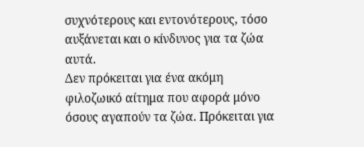συχνότερους και εντονότερους, τόσο αυξάνεται και ο κίνδυνος για τα ζώα αυτά.
Δεν πρόκειται για ένα ακόμη φιλοζωικό αίτημα που αφορά μόνο όσους αγαπούν τα ζώα. Πρόκειται για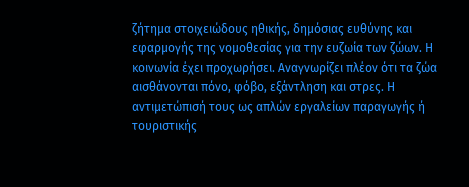ζήτημα στοιχειώδους ηθικής, δημόσιας ευθύνης και εφαρμογής της νομοθεσίας για την ευζωία των ζώων. Η κοινωνία έχει προχωρήσει. Αναγνωρίζει πλέον ότι τα ζώα αισθάνονται πόνο, φόβο, εξάντληση και στρες. Η αντιμετώπισή τους ως απλών εργαλείων παραγωγής ή τουριστικής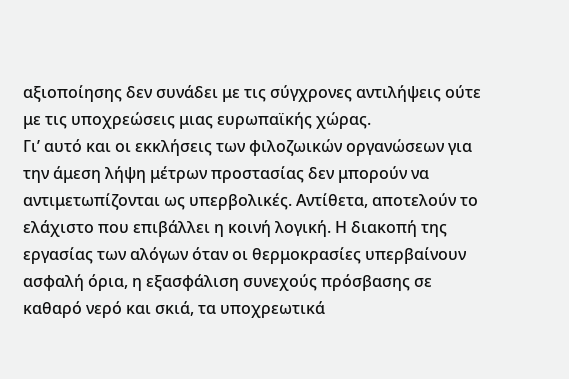αξιοποίησης δεν συνάδει με τις σύγχρονες αντιλήψεις ούτε με τις υποχρεώσεις μιας ευρωπαϊκής χώρας.
Γι’ αυτό και οι εκκλήσεις των φιλοζωικών οργανώσεων για την άμεση λήψη μέτρων προστασίας δεν μπορούν να αντιμετωπίζονται ως υπερβολικές. Αντίθετα, αποτελούν το ελάχιστο που επιβάλλει η κοινή λογική. Η διακοπή της εργασίας των αλόγων όταν οι θερμοκρασίες υπερβαίνουν ασφαλή όρια, η εξασφάλιση συνεχούς πρόσβασης σε καθαρό νερό και σκιά, τα υποχρεωτικά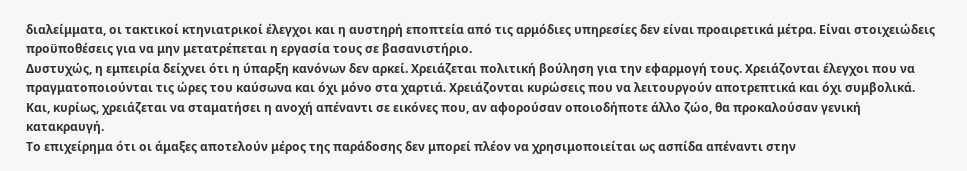διαλείμματα, οι τακτικοί κτηνιατρικοί έλεγχοι και η αυστηρή εποπτεία από τις αρμόδιες υπηρεσίες δεν είναι προαιρετικά μέτρα. Είναι στοιχειώδεις προϋποθέσεις για να μην μετατρέπεται η εργασία τους σε βασανιστήριο.
Δυστυχώς, η εμπειρία δείχνει ότι η ύπαρξη κανόνων δεν αρκεί. Χρειάζεται πολιτική βούληση για την εφαρμογή τους. Χρειάζονται έλεγχοι που να πραγματοποιούνται τις ώρες του καύσωνα και όχι μόνο στα χαρτιά. Χρειάζονται κυρώσεις που να λειτουργούν αποτρεπτικά και όχι συμβολικά. Και, κυρίως, χρειάζεται να σταματήσει η ανοχή απέναντι σε εικόνες που, αν αφορούσαν οποιοδήποτε άλλο ζώο, θα προκαλούσαν γενική κατακραυγή.
Το επιχείρημα ότι οι άμαξες αποτελούν μέρος της παράδοσης δεν μπορεί πλέον να χρησιμοποιείται ως ασπίδα απέναντι στην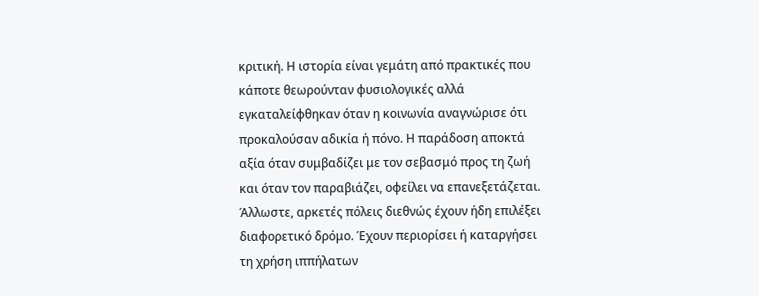κριτική. Η ιστορία είναι γεμάτη από πρακτικές που κάποτε θεωρούνταν φυσιολογικές αλλά εγκαταλείφθηκαν όταν η κοινωνία αναγνώρισε ότι προκαλούσαν αδικία ή πόνο. Η παράδοση αποκτά αξία όταν συμβαδίζει με τον σεβασμό προς τη ζωή και όταν τον παραβιάζει, οφείλει να επανεξετάζεται.
Άλλωστε, αρκετές πόλεις διεθνώς έχουν ήδη επιλέξει διαφορετικό δρόμο. Έχουν περιορίσει ή καταργήσει τη χρήση ιππήλατων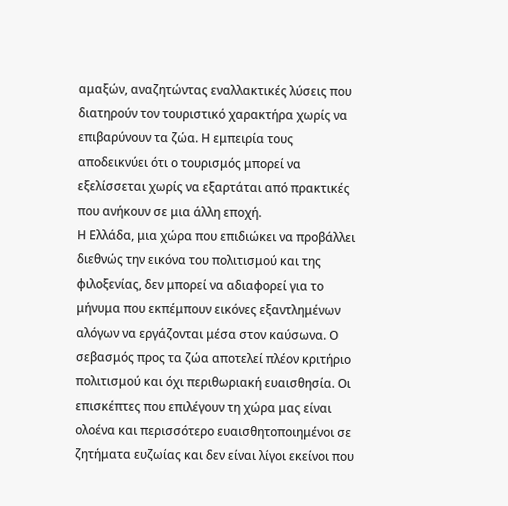αμαξών, αναζητώντας εναλλακτικές λύσεις που διατηρούν τον τουριστικό χαρακτήρα χωρίς να επιβαρύνουν τα ζώα. Η εμπειρία τους αποδεικνύει ότι ο τουρισμός μπορεί να εξελίσσεται χωρίς να εξαρτάται από πρακτικές που ανήκουν σε μια άλλη εποχή.
Η Ελλάδα, μια χώρα που επιδιώκει να προβάλλει διεθνώς την εικόνα του πολιτισμού και της φιλοξενίας, δεν μπορεί να αδιαφορεί για το μήνυμα που εκπέμπουν εικόνες εξαντλημένων αλόγων να εργάζονται μέσα στον καύσωνα. Ο σεβασμός προς τα ζώα αποτελεί πλέον κριτήριο πολιτισμού και όχι περιθωριακή ευαισθησία. Οι επισκέπτες που επιλέγουν τη χώρα μας είναι ολοένα και περισσότερο ευαισθητοποιημένοι σε ζητήματα ευζωίας και δεν είναι λίγοι εκείνοι που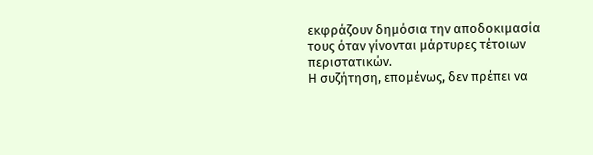εκφράζουν δημόσια την αποδοκιμασία τους όταν γίνονται μάρτυρες τέτοιων περιστατικών.
Η συζήτηση, επομένως, δεν πρέπει να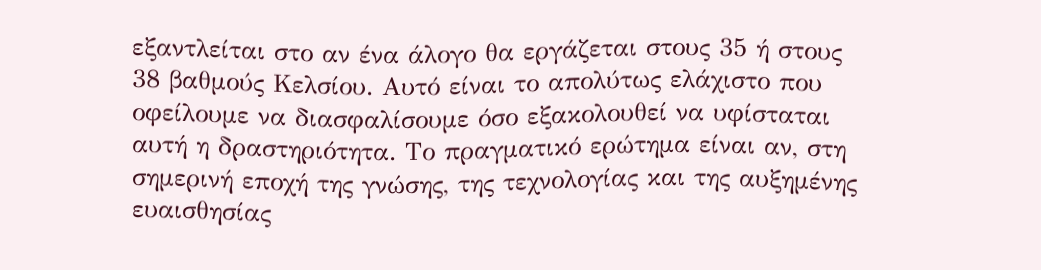εξαντλείται στο αν ένα άλογο θα εργάζεται στους 35 ή στους 38 βαθμούς Κελσίου. Αυτό είναι το απολύτως ελάχιστο που οφείλουμε να διασφαλίσουμε όσο εξακολουθεί να υφίσταται αυτή η δραστηριότητα. Το πραγματικό ερώτημα είναι αν, στη σημερινή εποχή της γνώσης, της τεχνολογίας και της αυξημένης ευαισθησίας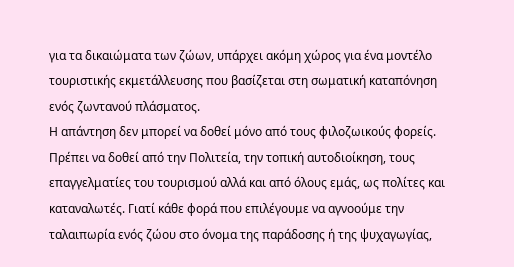για τα δικαιώματα των ζώων, υπάρχει ακόμη χώρος για ένα μοντέλο τουριστικής εκμετάλλευσης που βασίζεται στη σωματική καταπόνηση ενός ζωντανού πλάσματος.
Η απάντηση δεν μπορεί να δοθεί μόνο από τους φιλοζωικούς φορείς. Πρέπει να δοθεί από την Πολιτεία, την τοπική αυτοδιοίκηση, τους επαγγελματίες του τουρισμού αλλά και από όλους εμάς, ως πολίτες και καταναλωτές. Γιατί κάθε φορά που επιλέγουμε να αγνοούμε την ταλαιπωρία ενός ζώου στο όνομα της παράδοσης ή της ψυχαγωγίας,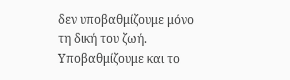δεν υποβαθμίζουμε μόνο τη δική του ζωή. Υποβαθμίζουμε και το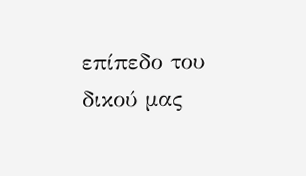επίπεδο του δικού μας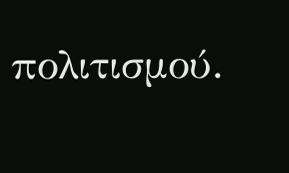πολιτισμού.